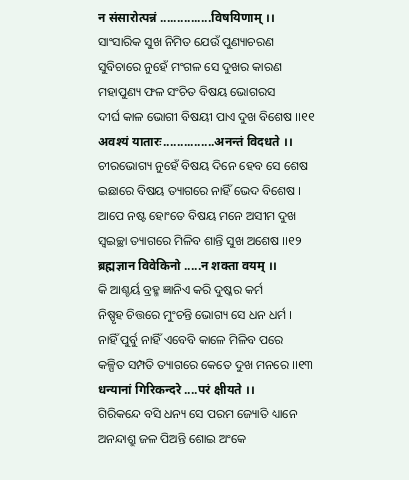न संसारोत्पन्नं ...............विषयिणाम् ।।
ସାଂସାରିକ ସୁଖ ନିମିତ ଯେଉଁ ପୁଣ୍ୟାଚରଣ
ସୁବିଚାରେ ନୁହେଁ ମଂଗଳ ସେ ଦୁଖର କାରଣ
ମହାପୁଣ୍ୟ ଫଳ ସଂଚିତ ବିଷୟ ଭୋଗରସ
ଦୀର୍ଘ କାଳ ଭୋଗୀ ବିଷୟୀ ପାଏ ଦୁଖ ବିଶେଷ ।।୧୧
अवश्यं यातारः...............अनन्तं विदधते ।।
ଚୀରଭୋଗ୍ୟ ନୁହେଁ ବିଷୟ ଦିନେ ହେବ ସେ ଶେଷ
ଇଛାରେ ବିଷୟ ତ୍ୟାଗରେ ନାହିଁ ଭେଦ ବିଶେଷ ।
ଆପେ ନଷ୍ଟ ହୋଂତେ ବିଷୟ ମନେ ଅସୀମ ଦୁଖ
ସ୍ଵଇଚ୍ଛା ତ୍ୟାଗରେ ମିଳିବ ଶାନ୍ତି ସୁଖ ଅଶେଷ ।।୧୨
ब्रह्मज्ञान विवेकिनो .....न शक्ता वयम् ।।
କି ଆଶ୍ଚର୍ୟ ବ୍ରହ୍ମ ଜ୍ଞାନିଏ କରି ଦୁଷ୍କର କର୍ମ
ନିଷ୍ପୃହ ଚିତ୍ତରେ ମୁଂଚନ୍ତି ଭୋଗ୍ୟ ସେ ଧନ ଧର୍ମ ।
ନାହିଁ ପୁର୍ବୁ ନାହିଁ ଏବେବି କାଳେ ମିଳିବ ପରେ
କଳ୍ପିତ ସମ୍ପତି ତ୍ୟାଗରେ କେତେ ଦୁଖ ମନରେ ।।୧୩
धन्यानां गिरिकन्दरे ....परं क्षीयते ।।
ଗିରିକନ୍ଦେ ବସି ଧନ୍ୟ ସେ ପରମ ଜ୍ୟୋତି ଧ୍ୟାନେ
ଅନନ୍ଦାଶ୍ରୁ ଜଳ ପିଅନ୍ତି ଶୋଇ ଅଂକେ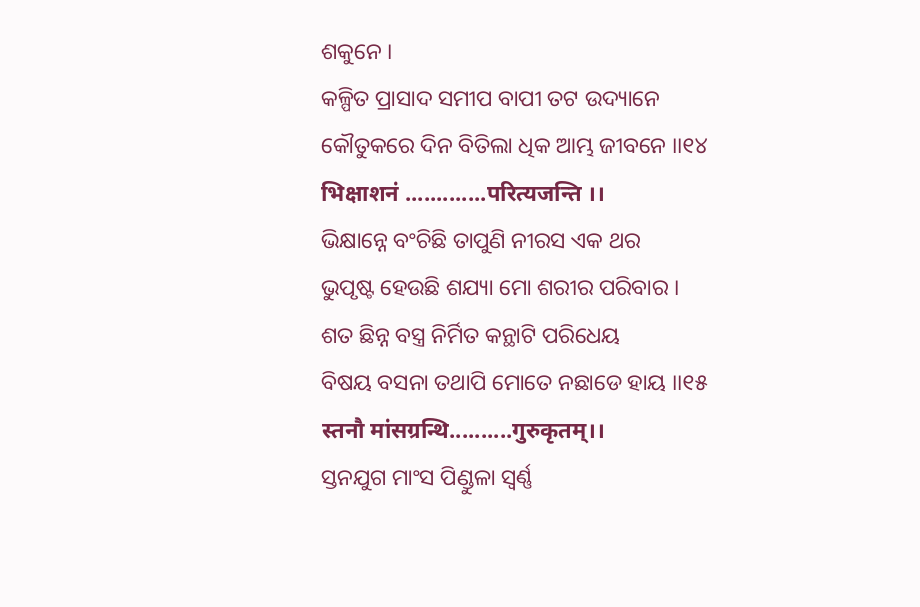ଶକୁନେ ।
କଳ୍ପିତ ପ୍ରାସାଦ ସମୀପ ବାପୀ ତଟ ଉଦ୍ୟାନେ
କୌତୁକରେ ଦିନ ବିତିଲା ଧିକ ଆମ୍ଭ ଜୀବନେ ।।୧୪
भिक्षाशनं .............परित्यजन्ति ।।
ଭିକ୍ଷାନ୍ନେ ବଂଚିଛି ତାପୁଣି ନୀରସ ଏକ ଥର
ଭୁପୃଷ୍ଟ ହେଉଛି ଶଯ୍ୟା ମୋ ଶରୀର ପରିବାର ।
ଶତ ଛିନ୍ନ ବସ୍ତ୍ର ନିର୍ମିତ କନ୍ଥାଟି ପରିଧେୟ
ବିଷୟ ବସନା ତଥାପି ମୋତେ ନଛାଡେ ହାୟ ।।୧୫
स्तनौ मांसग्रन्थि..........गुरुकृतम्।।
ସ୍ତନଯୁଗ ମାଂସ ପିଣ୍ଡୁଳା ସ୍ବର୍ଣ୍ଣ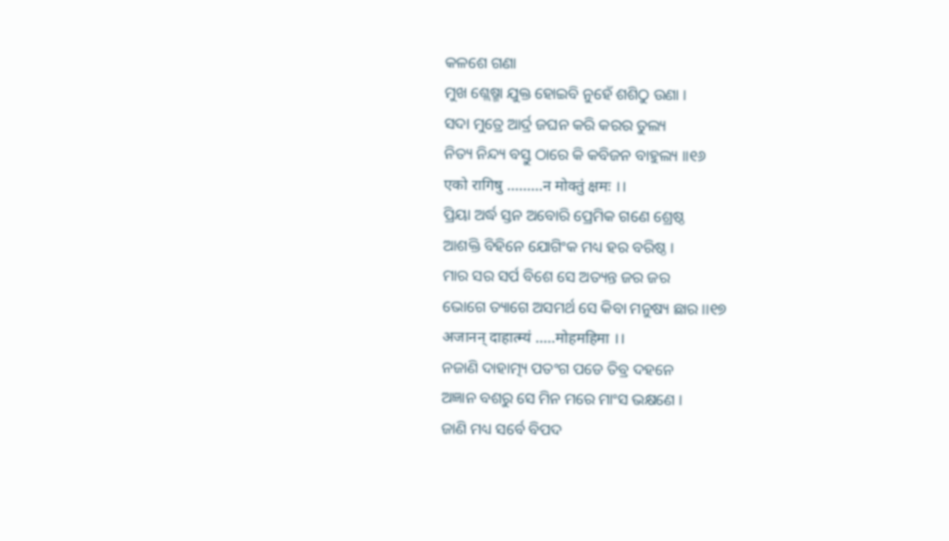କଳଶେ ଗଣା
ମୁଖ ଶ୍ଲେଷ୍ମା ଯୁକ୍ତ ହୋଇବି ନୁହେଁ ଶଶିଠୁ ଉଣା ।
ସଦା ମୁତ୍ରେ ଆର୍ଦ୍ର ଜଘନ କରି କରର ତୁଲ୍ୟ
ନିତ୍ୟ ନିନ୍ଦ୍ୟ ବସ୍ତୁ ଠାରେ କି କବିଜନ ବାହୁଲ୍ୟ ।।୧୬
एको रागिषु .........न मोक्तुं क्षमः ।।
ପ୍ରିୟା ଅର୍ଦ୍ଧ ସ୍ତନ ଅବୋରି ପ୍ରେମିକ ଗଣେ ଶ୍ରେଷ୍ଠ
ଆଶକ୍ତି ବିହିନେ ଯୋଗିଂକ ମଧ୍ୟ ହର ବରିଷ୍ଠ ।
ମାର ସର ସର୍ପ ବିଶେ ସେ ଅତ୍ୟନ୍ତ ଜର ଜର
ଭୋଗେ ତ୍ୟାଗେ ଅସମର୍ଥ ସେ କିବା ମନୁଷ୍ୟ ଛାର ।।୧୭
अजानन् दाहात्म्यं .....मोहमहिमा ।।
ନଜାଣି ଦାହାତ୍ମ୍ୟ ପତଂଗ ପଡେ ତିବ୍ର ଦହନେ
ଅଜ୍ଞାନ ବଶରୁ ସେ ମିନ ମରେ ମାଂସ ଭକ୍ଷଣେ ।
ଜାଣି ମଧ୍ୟ ସର୍ବେ ବିପଦ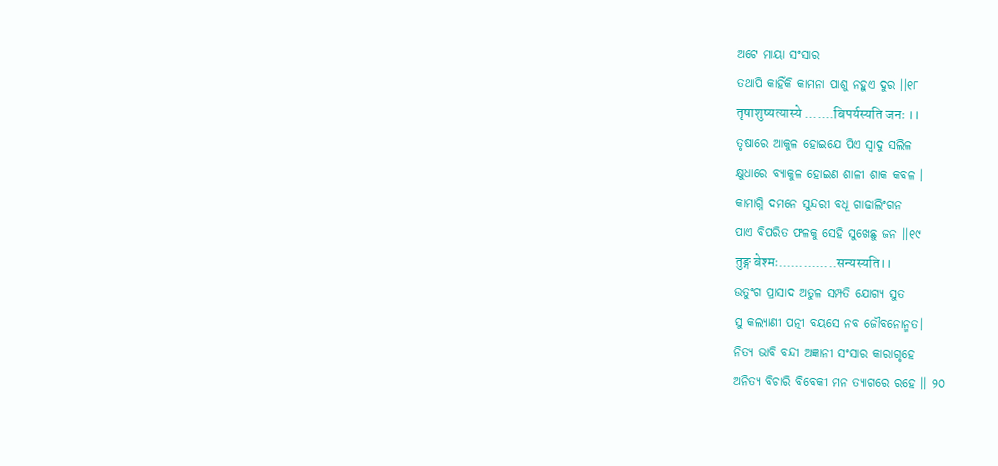ଅଟେ ମାୟା ସଂସାର
ତଥାପି କାହିଁକି କାମନା ପାଶୁ ନହୁଏ ଦୁର ।।୧୮
तृषाशुष्यत्यास्ये .......बिपर्यस्यति जनः ।।
ତୃଷାରେ ଆକୁଳ ହୋଇଯେ ପିଏ ସ୍ବାଦୁ ସଲିଳ
କ୍ଷୁଧାରେ ବ୍ୟାକୁଳ ହୋଇଣ ଶାଳୀ ଶାକ କବଳ ।
କାମାଗ୍ନି ଦମନେ ସୁନ୍ଦରୀ ବଧୂ ଗାଢାଲିଂଗନ
ପାଏ ବିପରିତ ଫଳକୁ ସେହି ସୁଖେଛୁ ଜନ ।।୧୯
तुङ्ग बेश्मः..............सन्यस्यति।।
ଉତୁଂଗ ପ୍ରାସାଦ ଅତୁଳ ସମ୍ପତି ଯୋଗ୍ୟ ସୁତ
ସୁ କଲ୍ୟାଣୀ ପତ୍ନୀ ବୟସେ ନବ ଜୌବନୋନ୍ମତ।
ନିତ୍ୟ ଭାବି ବନ୍ଦୀ ଅଜ୍ଞାନୀ ସଂସାର କାରାଗୃହେ
ଅନିତ୍ୟ ବିଚାରି ବିବେକୀ ମନ ତ୍ୟାଗରେ ରହେ ।। ୨୦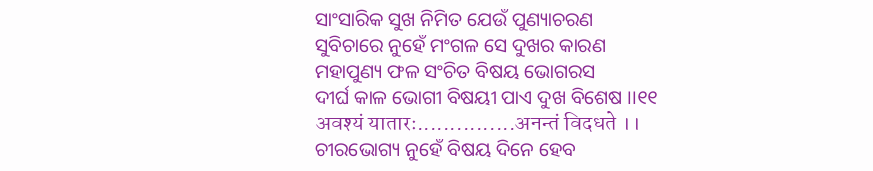ସାଂସାରିକ ସୁଖ ନିମିତ ଯେଉଁ ପୁଣ୍ୟାଚରଣ
ସୁବିଚାରେ ନୁହେଁ ମଂଗଳ ସେ ଦୁଖର କାରଣ
ମହାପୁଣ୍ୟ ଫଳ ସଂଚିତ ବିଷୟ ଭୋଗରସ
ଦୀର୍ଘ କାଳ ଭୋଗୀ ବିଷୟୀ ପାଏ ଦୁଖ ବିଶେଷ ।।୧୧
अवश्यं यातारः...............अनन्तं विदधते ।।
ଚୀରଭୋଗ୍ୟ ନୁହେଁ ବିଷୟ ଦିନେ ହେବ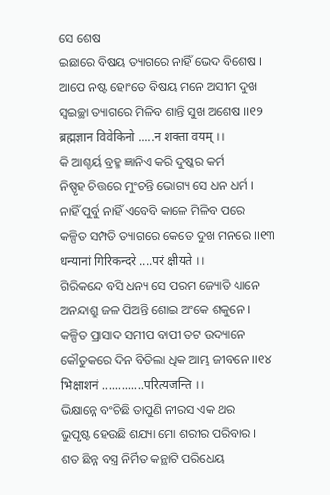ସେ ଶେଷ
ଇଛାରେ ବିଷୟ ତ୍ୟାଗରେ ନାହିଁ ଭେଦ ବିଶେଷ ।
ଆପେ ନଷ୍ଟ ହୋଂତେ ବିଷୟ ମନେ ଅସୀମ ଦୁଖ
ସ୍ଵଇଚ୍ଛା ତ୍ୟାଗରେ ମିଳିବ ଶାନ୍ତି ସୁଖ ଅଶେଷ ।।୧୨
ब्रह्मज्ञान विवेकिनो .....न शक्ता वयम् ।।
କି ଆଶ୍ଚର୍ୟ ବ୍ରହ୍ମ ଜ୍ଞାନିଏ କରି ଦୁଷ୍କର କର୍ମ
ନିଷ୍ପୃହ ଚିତ୍ତରେ ମୁଂଚନ୍ତି ଭୋଗ୍ୟ ସେ ଧନ ଧର୍ମ ।
ନାହିଁ ପୁର୍ବୁ ନାହିଁ ଏବେବି କାଳେ ମିଳିବ ପରେ
କଳ୍ପିତ ସମ୍ପତି ତ୍ୟାଗରେ କେତେ ଦୁଖ ମନରେ ।।୧୩
धन्यानां गिरिकन्दरे ....परं क्षीयते ।।
ଗିରିକନ୍ଦେ ବସି ଧନ୍ୟ ସେ ପରମ ଜ୍ୟୋତି ଧ୍ୟାନେ
ଅନନ୍ଦାଶ୍ରୁ ଜଳ ପିଅନ୍ତି ଶୋଇ ଅଂକେ ଶକୁନେ ।
କଳ୍ପିତ ପ୍ରାସାଦ ସମୀପ ବାପୀ ତଟ ଉଦ୍ୟାନେ
କୌତୁକରେ ଦିନ ବିତିଲା ଧିକ ଆମ୍ଭ ଜୀବନେ ।।୧୪
भिक्षाशनं .............परित्यजन्ति ।।
ଭିକ୍ଷାନ୍ନେ ବଂଚିଛି ତାପୁଣି ନୀରସ ଏକ ଥର
ଭୁପୃଷ୍ଟ ହେଉଛି ଶଯ୍ୟା ମୋ ଶରୀର ପରିବାର ।
ଶତ ଛିନ୍ନ ବସ୍ତ୍ର ନିର୍ମିତ କନ୍ଥାଟି ପରିଧେୟ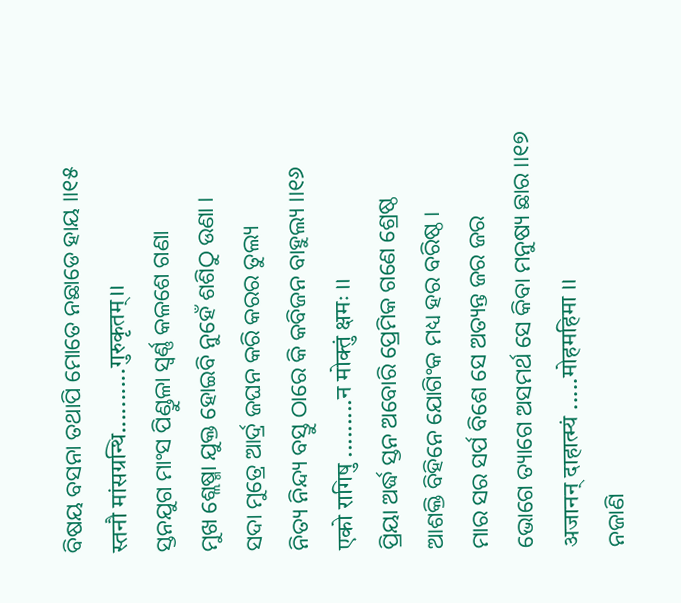ବିଷୟ ବସନା ତଥାପି ମୋତେ ନଛାଡେ ହାୟ ।।୧୫
स्तनौ मांसग्रन्थि..........गुरुकृतम्।।
ସ୍ତନଯୁଗ ମାଂସ ପିଣ୍ଡୁଳା ସ୍ବର୍ଣ୍ଣ କଳଶେ ଗଣା
ମୁଖ ଶ୍ଲେଷ୍ମା ଯୁକ୍ତ ହୋଇବି ନୁହେଁ ଶଶିଠୁ ଉଣା ।
ସଦା ମୁତ୍ରେ ଆର୍ଦ୍ର ଜଘନ କରି କରର ତୁଲ୍ୟ
ନିତ୍ୟ ନିନ୍ଦ୍ୟ ବସ୍ତୁ ଠାରେ କି କବିଜନ ବାହୁଲ୍ୟ ।।୧୬
एको रागिषु .........न मोक्तुं क्षमः ।।
ପ୍ରିୟା ଅର୍ଦ୍ଧ ସ୍ତନ ଅବୋରି ପ୍ରେମିକ ଗଣେ ଶ୍ରେଷ୍ଠ
ଆଶକ୍ତି ବିହିନେ ଯୋଗିଂକ ମଧ୍ୟ ହର ବରିଷ୍ଠ ।
ମାର ସର ସର୍ପ ବିଶେ ସେ ଅତ୍ୟନ୍ତ ଜର ଜର
ଭୋଗେ ତ୍ୟାଗେ ଅସମର୍ଥ ସେ କିବା ମନୁଷ୍ୟ ଛାର ।।୧୭
अजानन् दाहात्म्यं .....मोहमहिमा ।।
ନଜାଣି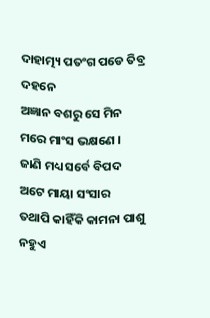ଦାହାତ୍ମ୍ୟ ପତଂଗ ପଡେ ତିବ୍ର ଦହନେ
ଅଜ୍ଞାନ ବଶରୁ ସେ ମିନ ମରେ ମାଂସ ଭକ୍ଷଣେ ।
ଜାଣି ମଧ୍ୟ ସର୍ବେ ବିପଦ ଅଟେ ମାୟା ସଂସାର
ତଥାପି କାହିଁକି କାମନା ପାଶୁ ନହୁଏ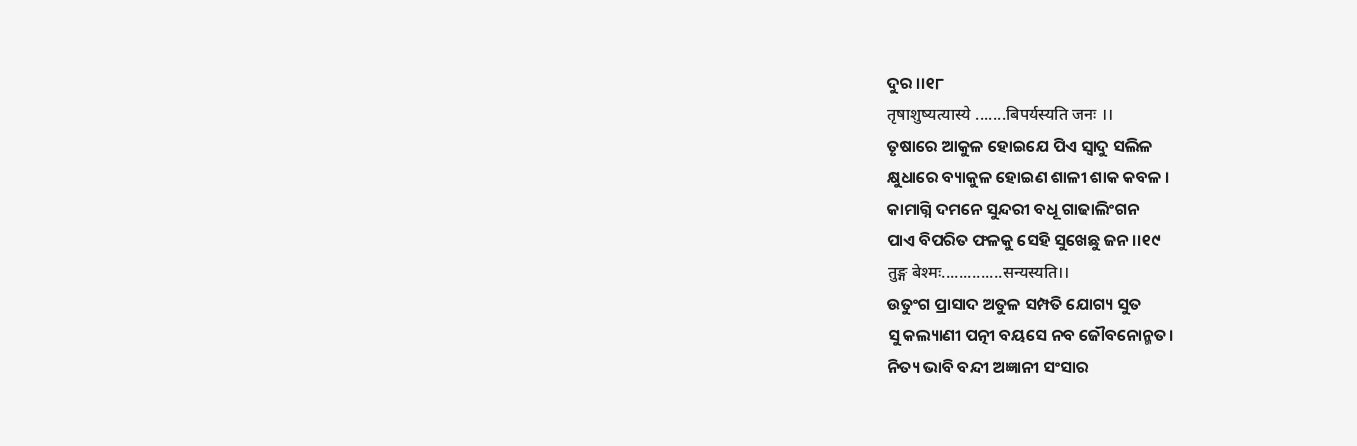ଦୁର ।।୧୮
तृषाशुष्यत्यास्ये .......बिपर्यस्यति जनः ।।
ତୃଷାରେ ଆକୁଳ ହୋଇଯେ ପିଏ ସ୍ବାଦୁ ସଲିଳ
କ୍ଷୁଧାରେ ବ୍ୟାକୁଳ ହୋଇଣ ଶାଳୀ ଶାକ କବଳ ।
କାମାଗ୍ନି ଦମନେ ସୁନ୍ଦରୀ ବଧୂ ଗାଢାଲିଂଗନ
ପାଏ ବିପରିତ ଫଳକୁ ସେହି ସୁଖେଛୁ ଜନ ।।୧୯
तुङ्ग बेश्मः..............सन्यस्यति।।
ଉତୁଂଗ ପ୍ରାସାଦ ଅତୁଳ ସମ୍ପତି ଯୋଗ୍ୟ ସୁତ
ସୁ କଲ୍ୟାଣୀ ପତ୍ନୀ ବୟସେ ନବ ଜୌବନୋନ୍ମତ।
ନିତ୍ୟ ଭାବି ବନ୍ଦୀ ଅଜ୍ଞାନୀ ସଂସାର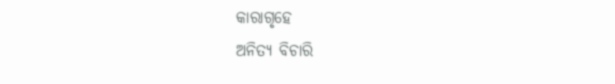କାରାଗୃହେ
ଅନିତ୍ୟ ବିଚାରି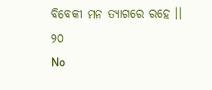ବିବେକୀ ମନ ତ୍ୟାଗରେ ରହେ ।। ୨୦
No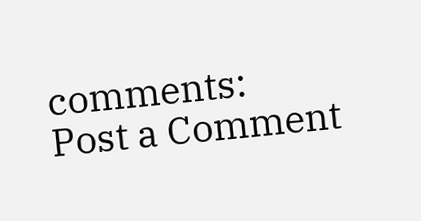comments:
Post a Comment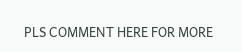PLS COMMENT HERE FOR MORE